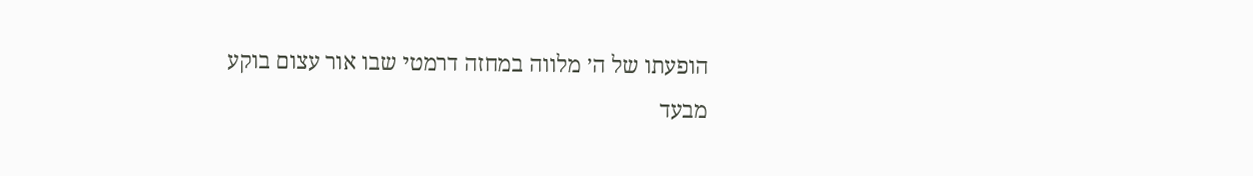הופעתו של ה׳ מלווה במחזה דרמטי שבו אור עצום בוקע מבעד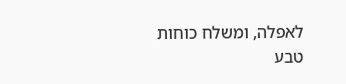לאפלה, ומשלח כוחות טבע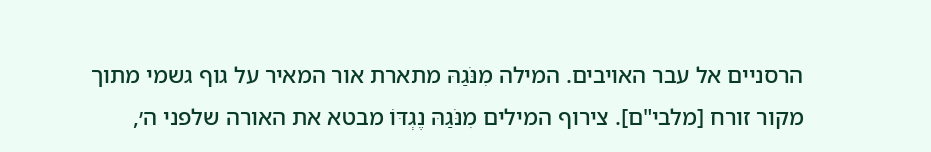הרסניים אל עבר האויבים. המילה מִנֹּגַהּ מתארת אור המאיר על גוף גשמי מתוך מקור זורח [מלבי"ם]. צירוף המילים מִנֹּגַהּ נֶגְדּוֹ מבטא את האורה שלפני ה׳,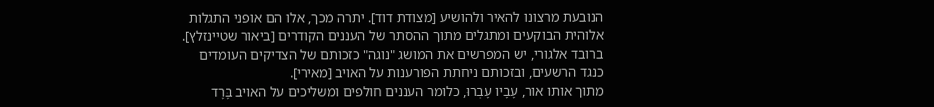הנובעת מרצונו להאיר ולהושיע [מצודת דוד]. יתרה מכך, אלו הם אופני התגלות אלוהית הבוקעים ומתגלים מתוך ההסתר של העננים הקודרים [ביאור שטיינזלץ]. ברובד אלגורי, יש המפרשים את המושג "נוגה" כזכותם של הצדיקים העומדים כנגד הרשעים, ובזכותם ניחתת הפורענות על האויב [מאירי].
מתוך אותו אור, עָבָיו עָבְרוּ, כלומר העננים חולפים ומשליכים על האויב בָּרָד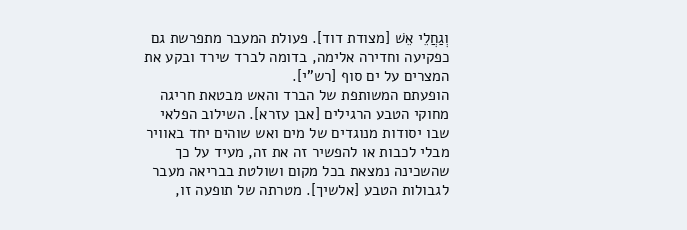וְגַחֲלֵי אֵשׁ [מצודת דוד]. פעולת המעבר מתפרשת גם כפקיעה וחדירה אלימה, בדומה לברד שירד ובקע את המצרים על ים סוף [רש"י].
הופעתם המשותפת של הברד והאש מבטאת חריגה מחוקי הטבע הרגילים [אבן עזרא]. השילוב הפלאי שבו יסודות מנוגדים של מים ואש שוהים יחד באוויר מבלי לכבות או להפשיר זה את זה, מעיד על כך שהשכינה נמצאת בכל מקום ושולטת בבריאה מעבר לגבולות הטבע [אלשיך]. מטרתה של תופעה זו,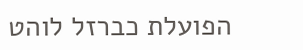הפועלת כברזל לוהט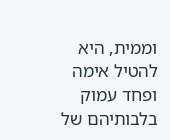וממית, היא להטיל אימה ופחד עמוק בלבותיהם של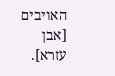האויבים [אבן עזרא].